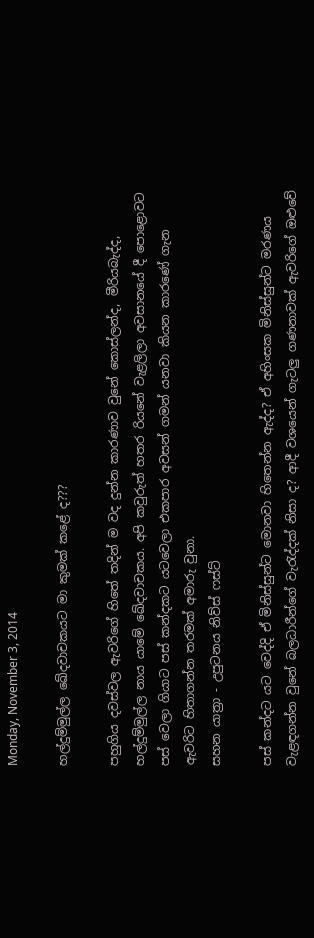Monday, November 3, 2014

හල්දුම්මුල්ල ඛේදවාචකයට මා කුමක් කළේ ද???

පහුගිය දවස්වල ඇවරිගේ හිතේ තදින් ම වද දුන්න කාරණාව වුනේ කොස්ලන්ද, මීරියබැද්ද, හල්දුම්මුල්ල නාය යාමේ ඛේදවාචකය. අපි කවුරුත් හතර රියනේ වැළලිලා අවසානයේ දී පොළොවට පස් වෙලා ගියාට පස් කන්දකට යටවෙලා එකපාර අවසන් ගමන් යනවා කියන කාර‍ණේ ගැන ඇවරිට හිතාගන්න තරමක් අමාරු වුනා.
සහන යාත්‍රා - උපුටනය නිව්ස් ෆස්ට්

පස් කන්දට යට වෙද්දි ඒ මිනිස්සුන්ට මොනවා හිතෙන්න ඇද්ද? ඒ අහිංසක මිනිස්සුන්ට මරණය වැළඳගන්න වුනේ බලධාරීන්ගේ වැරැද්දක් නිසා ද? ආදී ව‍ශයෙන් ගැටලු ගණනාවක් ඇවරිගේ ඔළුවේ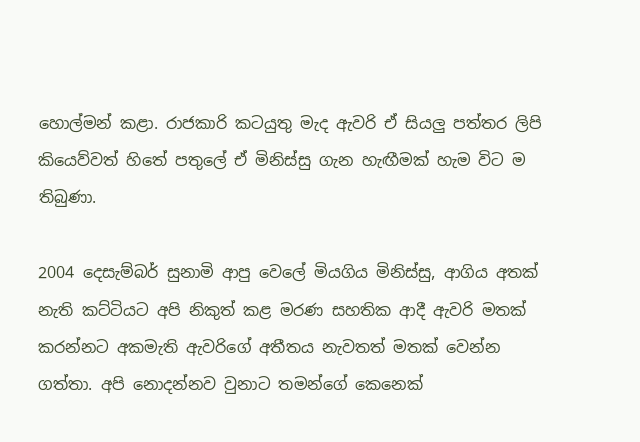හොල්මන් කළා. රාජකාරි කටයුතු මැද ඇවරි ඒ සියලු පත්තර ලිපි කියෙව්වත් හිතේ පතුලේ ඒ මිනිස්සු ගැන හැඟීමක් හැම විට ම තිබුණා.

2004 දෙසැම්බර් සුනාමි ආපු වෙලේ මියගිය මිනිස්සු, ආගිය අතක් නැති කට්ටියට අපි නිකුත් කළ මරණ සහතික ආදී ඇවරි මතක් කරන්නට අකමැති ඇවරිගේ අතීතය නැවතත් මතක් වෙන්න ගත්තා. අපි ‍නොදන්නව වුනාට තමන්ගේ කෙනෙක්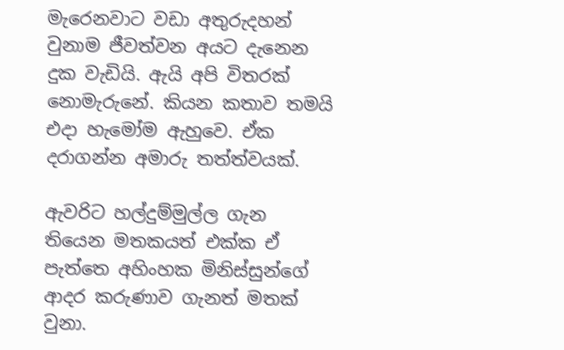මැරෙනවාට වඩා අතුරුදහන් වුනාම ජීවත්වන අයට දැනෙන දුක වැඩියි. ඇයි අපි විතරක් නොමැරුනේ‍. කියන කතාව තමයි එදා හැමෝම ඇහුවෙ. ඒක දරාගන්න අමාරු තත්ත්වයක්.

ඇවරිට හල්දුම්මුල්ල ගැන තියෙන මතකයත් එක්ක ඒ පැත්තෙ අහිංහක මිනිස්සුන්ගේ ආදර කරුණාව ගැනත් මතක් වුනා.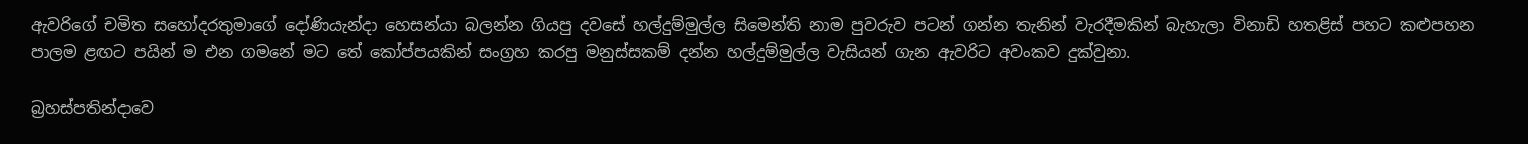ඇවරිගේ චමිත සහෝදරතුමා‍‍ගේ දෝණියැන්දා හෙසන්යා බලන්න ගියපු දවසේ හල්දුම්මුල්ල සිමෙන්ති නාම පුවරුව පටන් ගන්න තැනින් වැරදීමකින් බැහැලා ‍විනාඩි හතළිස් පහට කළුපහන පාලම ළඟට පයින් ම එන ගමනේ මට තේ කෝප්පයකින් සංග්‍රහ කරපු ‍මනුස්සකම් දන්න හල්දුම්මුල්ල වැසියන් ගැන ඇවරිට අවංකව දුක්වුනා.

බ්‍රහස්පතින්දාවෙ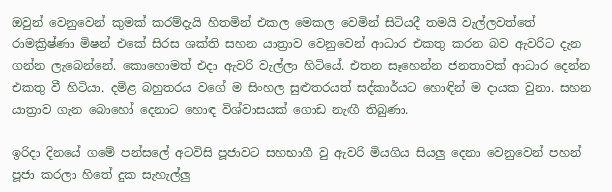ඔවුන්‍ වෙනුවෙන් කුමක් කරම්දැයි හිතමින් එකල මෙකල වෙමින් සිටියදී තමයි වැල්ලවත්තේ රාමක්‍රිෂ්ණා මිෂන් එකේ සිරස ශක්ති සහන යාත්‍රාව වෙනුවෙන් ආධාර එකතු කරන බව ඇවරිට දැන ගන්න ලැබෙන්නේ. කොහොමත් එදා ඇවරි වැල්ලා හිටියේ. එතන සෑහෙන්න ජනතාවක් ආධාර දෙන්න එකතු වී හිටියා. දමිළ බහුතරය වගේ ම සිංහල සුළුතරයත් සද්කාර්යට හොඳින් ම දායක වුනා. සහන යාත්‍රාව ගැන බොහෝ දෙනාට හොඳ විශ්වාසයක් ගොඩ නැඟී තිබුණා.

ඉරිදා දිනයේ ගමේ පන්සලේ අටවිසි පූජාවට සහභාගී වු ඇවරි මියගිය සියලු දෙනා වෙනුවෙන් පහන් පූජා කරලා හිතේ දුක සැහැල්ලු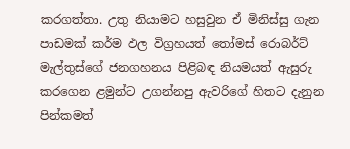කරගත්තා. උතු නියාමට හසුවුන ඒ මිනිස්සු ගැන පාඩමක් කර්ම ඵල විග්‍රහයත් තෝමස් රොබර්ට් මැල්තුස්ගේ ජනගහනය පිළිබඳ නියමයත් ඇසුරු කරගෙන ළමුන්ට උගන්නපු ඇවරිගේ හිතට දැනුන පින්කමත්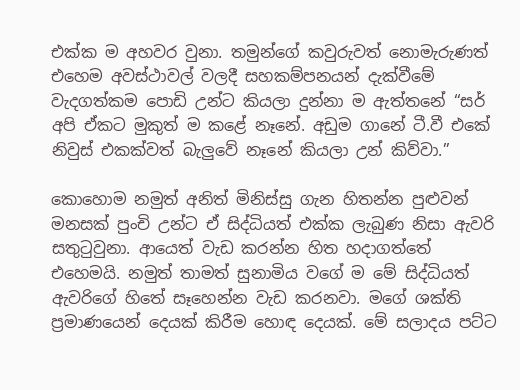එක්ක ම අහවර වුනා. තමුන්ගේ කවුරුවත් නොමැරුණත් එහෙම අවස්ථාවල් වලදී සහකම්පනයන් දැක්වීමේ වැදගත්කම පොඩි උන්ට කියලා දුන්නා ම ඇත්තනේ “සර් අපි ඒකට මුකුත් ම කළේ නෑනේ. අඩුම ගානේ ටී.වී එකේ නිවුස් එකක්වත් බැලුවේ නෑනේ කියලා උන් කිව්වා.”

කොහොම නමුත් අනිත් මිනිස්සු ගැන හිතන්න පුළුවන් මනසක් පුංචි උන්ට ඒ සිද්ධියත් එක්ක ලැබුණ නිසා ඇවරි සතුටුවුනා. ආයෙත් වැඩ කරන්න හිත හදාගත්තේ එහෙමයි. නමුත් තාමත් සුනාමිය වගේ ම මේ සිද්ධියත් ඇවරිගේ හිතේ සෑහෙන්න වැඩ කරනවා. ම‍ගේ ශක්ති ප්‍රමාණයෙන් දෙයක් කිරීම හොඳ දෙයක්. මේ සලාදය පට්ට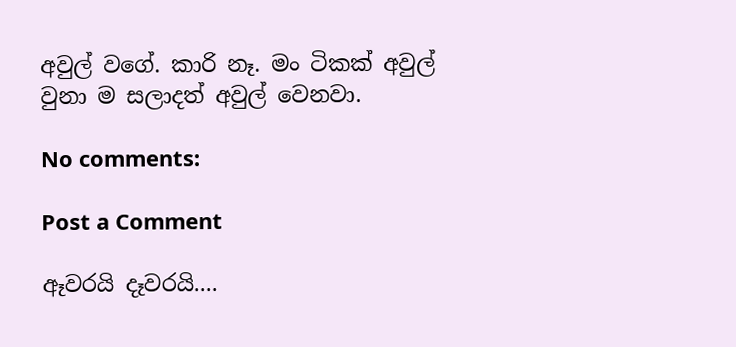අවුල් වගේ. කාරි නෑ. මං ටිකක් අවුල් වුනා ම සලාදත් අවුල් වෙනවා.

No comments:

Post a Comment

ඈවරයි දෑවරයි....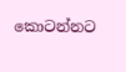කොටන්නට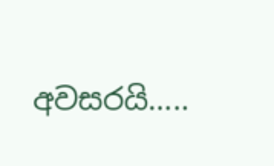අවසරයි.....